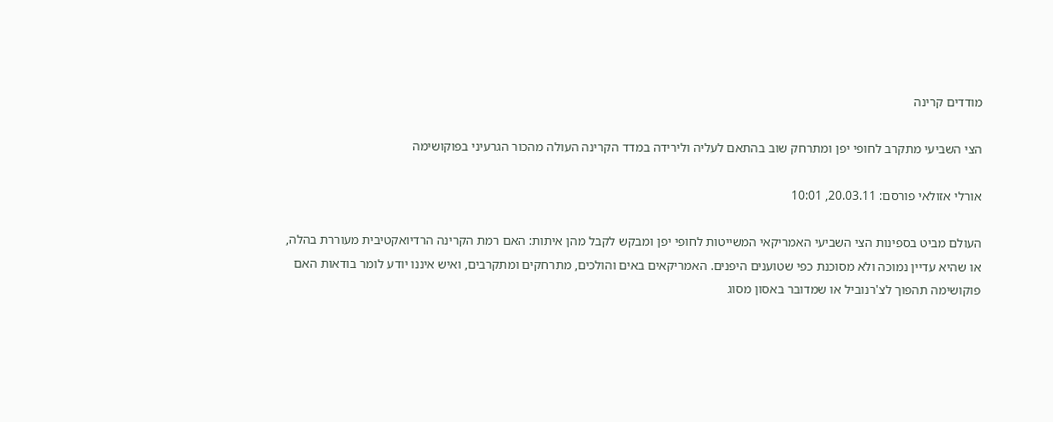מודדים קרינה

הצי השביעי מתקרב לחופי יפן ומתרחק שוב בהתאם לעליה ולירידה במדד הקרינה העולה מהכור הגרעיני בפוקושימה

אורלי אזולאי פורסם: 20.03.11, 10:01

העולם מביט בספינות הצי השביעי האמריקאי המשייטות לחופי יפן ומבקש לקבל מהן איתות: האם רמת הקרינה הרדיואקטיבית מעוררת בהלה, או שהיא עדיין נמוכה ולא מסוכנת כפי שטוענים היפנים. האמריקאים באים והולכים, מתרחקים ומתקרבים, ואיש איננו יודע לומר בודאות האם פוקושימה תהפוך לצ'רנוביל או שמדובר באסון מסוג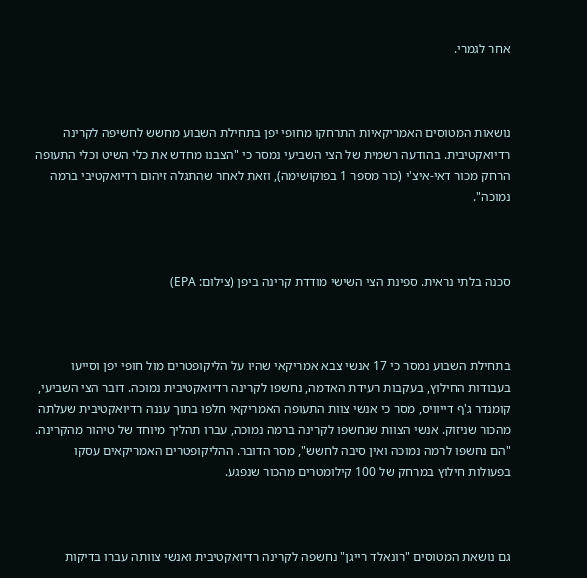אחר לגמרי.



נושאות המטוסים האמריקאיות התרחקו מחופי יפן בתחילת השבוע מחשש לחשיפה לקרינה רדיואקטיבית. בהודעה רשמית של הצי השביעי נמסר כי "הצבנו מחדש את כלי השיט וכלי התעופה הרחק מכור דאי-איצ'י (כור מספר 1 בפוקושימה), וזאת לאחר שהתגלה זיהום רדיואקטיבי ברמה נמוכה".



סכנה בלתי נראית. ספינת הצי השישי מודדת קרינה ביפן (צילום: EPA)



בתחילת השבוע נמסר כי 17 אנשי צבא אמריקאי שהיו על הליקופטרים מול חופי יפן וסייעו בעבודות החילוץ, בעקבות רעידת האדמה, נחשפו לקרינה רדיואקטיבית נמוכה. דובר הצי השביעי, קומנדר ג'ף דייוויס, מסר כי אנשי צוות התעופה האמריקאי חלפו בתוך עננה רדיואקטיבית שעלתה מהכור שניזוק. אנשי הצוות שנחשפו לקרינה ברמה נמוכה, עברו תהליך מיוחד של טיהור מהקרינה. "הם נחשפו לרמה נמוכה ואין סיבה לחשש", מסר הדובר. ההליקופטרים האמריקאים עסקו בפעולות חילוץ במרחק של 100 קילומטרים מהכור שנפגע.



גם נושאת המטוסים "רונאלד רייגן" נחשפה לקרינה רדיואקטיבית ואנשי צוותה עברו בדיקות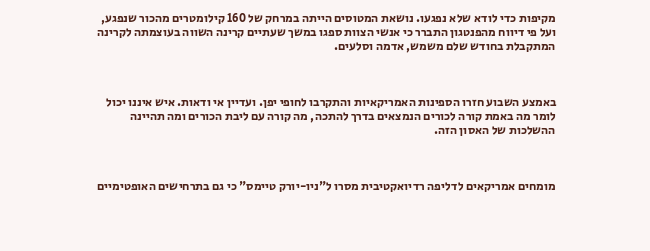מקיפות כדי לודא שלא נפגעו. נושאת המטוסים הייתה במרחק של 160 קילומטרים מהכור שנפגע, ועל פי דיווח מהפנטגון התברר כי אנשי הצוות ספגו במשך שעתיים קרינה השווה בעוצמתה לקרינה המתקבלת בחודש שלם משמש, אדמה וסלעים.



באמצע השבוע חזרו הספינות האמריקאיות והתקרבו לחופי יפן. ועדיין אי ודאות. איש איננו יכול לומר מה באמת קורה לכורים הנמצאים בדרך להתכה, מה קורה עם ליבת הכורים ומה תהיינה ההשלכות של האסון הזה.



מומחים אמריקאים לדליפה רדיואקטיבית מסרו ל"ניו-יורק טיימס" כי גם בתרחישים האופטימיים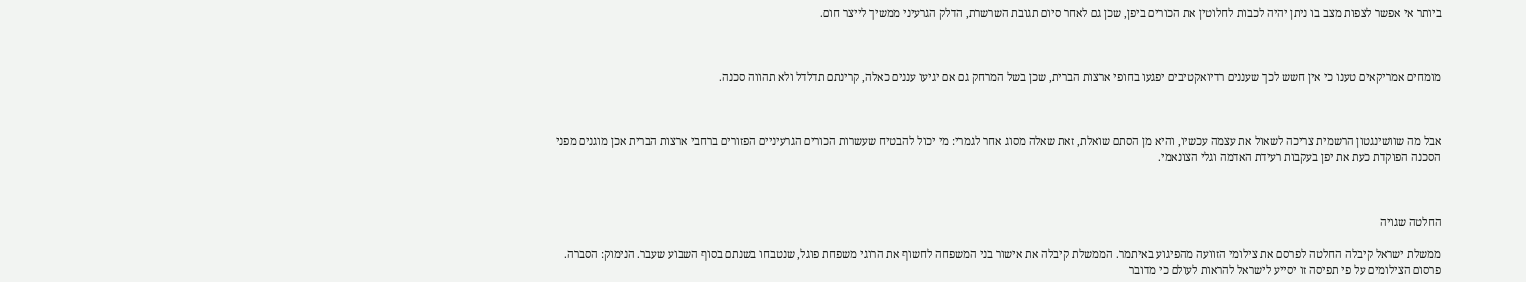ביותר אי אפשר לצפות מצב בו ניתן יהיה לכבות לחלוטין את הכורים ביפן, שכן גם לאחר סיום תגובת השרשרת, הדלק הגרעיני ממשיך לייצר חום.



מומחים אמריקאים טענו כי אין חשש לכך שעננים רדיואקטיבים יפגעו בחופי ארצות הברית, שכן בשל המרחק גם אם יגיעו עננים כאלה, קרינתם תדלדל ולא תהווה סכנה.



אבל מה שוושינגטון הרשמית צריכה לשאול את עצמה עכשיו, והיא מן הסתם שואלת, זאת שאלה מסוג אחר לגמרי: מי יכול להבטיח שעשרות הכורים הגרעיניים הפזורים ברחבי ארצות הברית אכן מוגנים מפני הסכנה הפוקדת כעת את יפן בעקבות רעידת האדמה וגלי הצונאמי.



החלטה שגויה

ממשלת ישראל קיבלה החלטה לפרסם את צילומי הזוועה מהפיגוע באיתמר. הממשלת קיבלה את אישור בני המשפחה לחשוף את הרוגי משפחת פוגל, שנטבחו בשנתם בסוף השבוע שעבר. הנימוק: הסברה. פרסום הצילומים על פי תפיסה זו יסייע לישראל להראות לעולם כי מדובר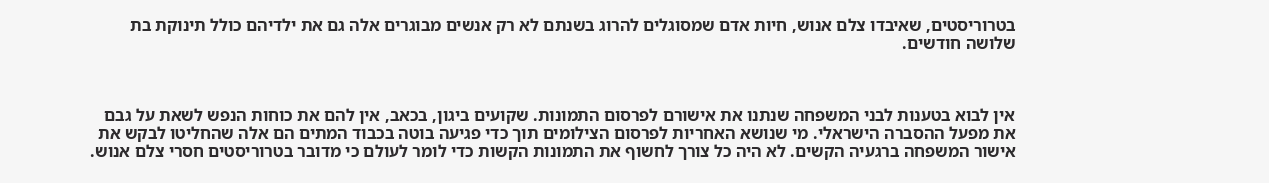בטרוריסטים, שאיבדו צלם אנוש, חיות אדם שמסוגלים להרוג בשנתם לא רק אנשים מבוגרים אלה גם את ילדיהם כולל תינוקת בת שלושה חודשים.



אין לבוא בטענות לבני המשפחה שנתנו את אישורם לפרסום התמונות. שקועים ביגון, בכאב, אין להם את כוחות הנפש לשאת על גבם את מפעל ההסברה הישראלי. מי שנושא האחריות לפרסום הצילומים תוך כדי פגיעה בוטה בכבוד המתים הם אלה שהחליטו לבקש את אישור המשפחה ברגעיה הקשים. לא היה כל צורך לחשוף את התמונות הקשות כדי לומר לעולם כי מדובר בטרוריסטים חסרי צלם אנוש.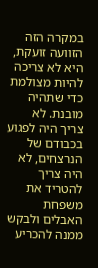במקרה הזה הזוועה זועקת, היא לא צריכה להיות מצולמת כדי שתהיה מובנת. לא צריך היה לפגוע בכבודם של הנרצחים, לא היה צריך להטריד את משפחת האבלים ולבקש ממנה להכריע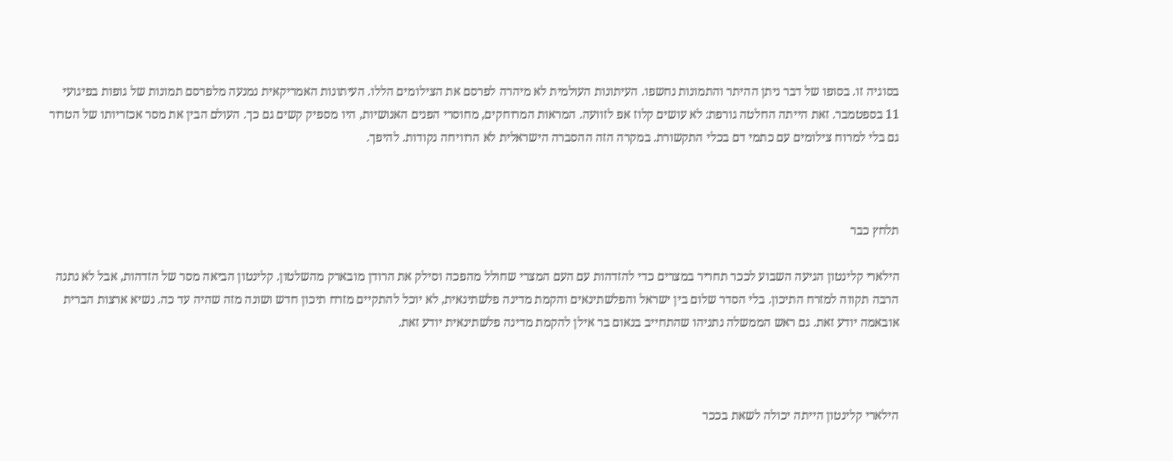בסוגיה זו. בסופו של דבר ניתן ההיתר והתמונות נחשפו. העיתונות העולמית לא מיהרה לפרסם את הצילומים הללו. העיתונות האמריקאית נמנעה מלפרסם תמונות של גופות בפיגועי 11 בספטמבר. זאת הייתה החלטה גורפת: לא עושים קלוז אפ לזוועה. המראות המרוחקים, מחוסרי הפנים האנושיות, היו מספיק קשים גם כך. העולם הבין את מסר אכזריותו של הטרור גם בלי למרוח צילומים עם כתמי דם בכלי התקשורת. במקרה הזה ההסברה הישראלית לא הרוויחה נקודות. להיפך.



תלחץ כבר

הילארי קלינטון הגיעה השבוע לככר תחריר במצרים כדי להזדהות עם העם המצרי שחולל מהפכה וסילק את הרודן מובארק מהשלטון. קלינטון הביאה מסר של הזדהות, אבל לא נתנה הרבה תקווה למזרח התיכון. בלי הסדר שלום בין ישראל והפלשתינאים והקמת מדינה פלשתינאית, לא יוכל להתקיים מזרח תיכון חדש ושונה מזה שהיה עד כה. נשיא ארצות הברית אובאמה יודע זאת. גם ראש הממשלה נתניהו שהתחייב בנאום בר אילן להקמת מדינה פלשתינאית יודע זאת.



הילארי קלינטון הייתה יכולה לשאת בככר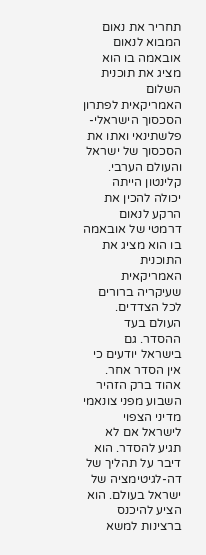תחריר את נאום המבוא לנאום אובאמה בו הוא מציג את תוכנית השלום האמריקאית לפתרון הסכסוך הישראלי-פלשתינאי ואתו את הסכסוך של ישראל והעולם הערבי. קלינטון הייתה יכולה להכין את הרקע לנאום דרמטי של אובאמה בו הוא מציג את התוכנית האמריקאית שעיקריה ברורים לכל הצדדים. העולם בעד ההסדר. גם בישראל יודעים כי אין הסדר אחר. אהוד ברק הזהיר השבוע מפני צונאמי מדיני הצפוי לישראל אם לא תגיע להסדר. הוא דיבר על תהליך של דה-לגיטימציה של ישראל בעולם. הוא הציע להיכנס ברצינות למשא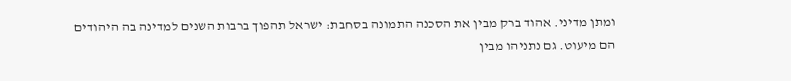ומתן מדיני. אהוד ברק מבין את הסכנה התמונה בסחבת: ישראל תהפוך ברבות השנים למדינה בה היהודים הם מיעוט. גם נתניהו מבין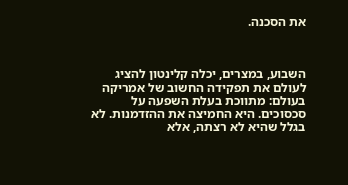את הסכנה.



השבוע, במצרים, יכלה קלינטון להציג לעולם את תפקידה החשוב של אמריקה בעולם: מתווכת בעלת השפעה על סכסוכים. היא החמיצה את ההזדמנות. לא בגלל שהיא לא רצתה, אלא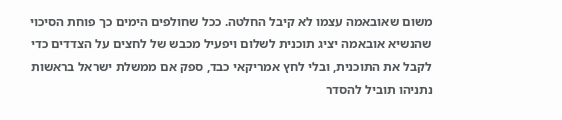משום שאובאמה עצמו לא קיבל החלטה. ככל שחולפים הימים כך פוחת הסיכוי שהנשיא אובאמה יציג תוכנית לשלום ויפעיל מכבש של לחצים על הצדדים כדי לקבל את התוכנית, ובלי לחץ אמריקאי כבד, ספק אם ממשלת ישראל בראשות נתניהו תוביל להסדר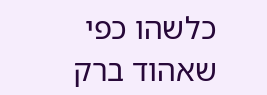כלשהו כפי שאהוד ברק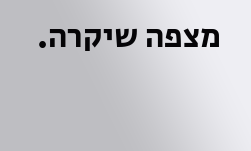מצפה שיקרה.